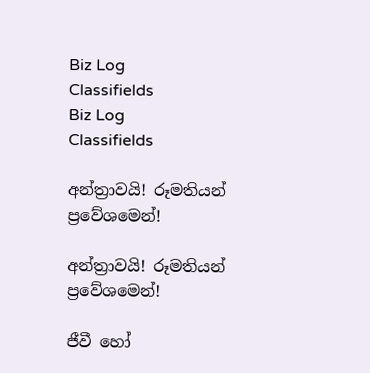Biz Log
Classifields
Biz Log
Classifields

අන්ත්‍රාවයි! රූමතියන් ප්‍රවේශමෙන්!

අන්ත්‍රාවයි! රූමතියන් ප්‍රවේශමෙන්!

ජීවී හෝ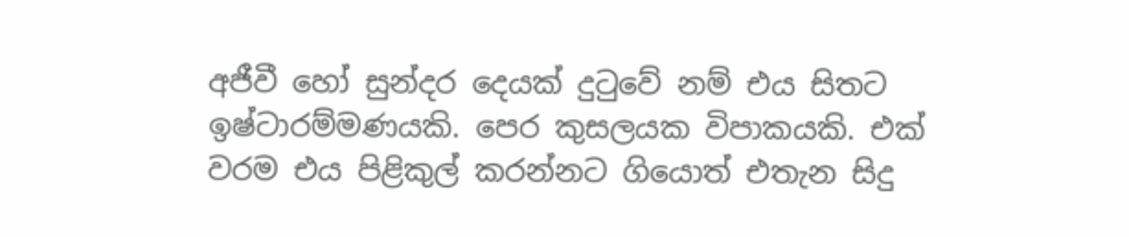අජීවී හෝ සුන්දර දෙයක් දුටුවේ නම් එය සිතට ඉෂ්ටාරම්මණයකි. පෙර කුසලයක විපාකයකි. එක් වරම එය පිළිකුල් කරන්නට ගියොත් එතැන සිදු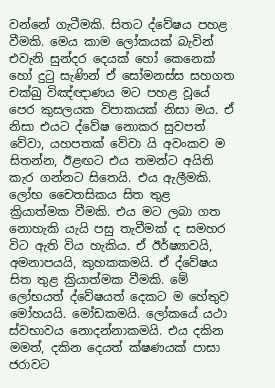වන්නේ ගැටීමකි. සිතට ද්වේෂය පහළ වීමකි. මෙය කාම ලෝකයක් බැවින් එවැනි සුන්දර දෙයක් හෝ කෙනෙක් හෝ දුටු සැණින් ඒ සෝමනස්ස සහගත චක්ඛු විඤ්ඥාණය මට පහළ වූයේ පෙර කුසලයක විපාකයක් නිසා මය. ඒ නිසා එයට ද්වේෂ නොකර සුවපත් වේවා, යහපතක් වේවා යි අවංකව ම සිතන්න, ඊළඟට එය තමන්ට අයිති කැර ගන්නට සිතෙයි. එය ඇලීමකි. ලෝභ චෛතසිකය සිත තුළ ක්‍රියාත්මක වීමකි. එය මට ලබා ගත නොහැකි යැයි පසු තැවීමක් ද සමහර විට ඇති විය හැකිය. ඒ ඊර්ෂ්‍යාවයි, අමනාපයයි, කුහකකමයි. ඒ ද්වේෂය සිත තුළ ක්‍රියාත්මක වීමකි. මේ ලෝභයත් ද්වේෂයත් දෙකට ම හේතුව මෝහයයි. මෝඩකමයි. ලෝකයේ යථා ස්වභාවය නොදන්නාකමයි. එය දකින මමත්, දකින දෙයත් ක්ෂණයක් පාසා ජරාවට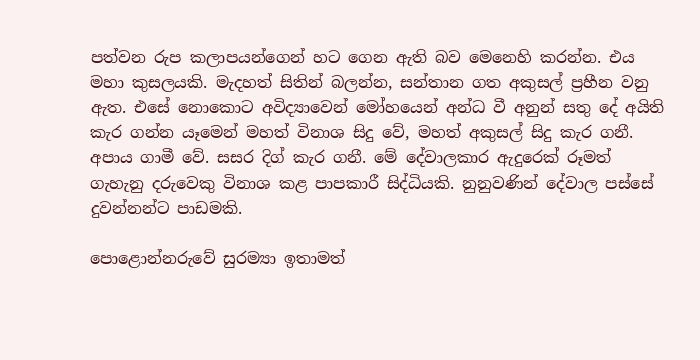පත්වන රුප කලාපයන්ගෙන් හට ගෙන ඇති බව මෙනෙහි කරන්න. එය මහා කුසලයකි. මැදහත් සිතින් බලන්න, සන්තාන ගත අකුසල් ප්‍රහීන වනු ඇත. එසේ නොකොට අවිද්‍යාවෙන් මෝහයෙන් අන්ධ වී අනුන් සතු දේ අයිති කැර ගන්න යෑමෙන් මහත් විනාශ සිදු වේ, මහත් අකුසල් සිදු කැර ගනී. අපාය ගාමී වේ. සසර දිග් කැර ගනී. මේ දේවාලකාර ඇදුරෙක් රූමත් ගැහැනු දරුවෙකු විනාශ කළ පාපකාරී සිද්ධියකි. නුනුවණින් දේවාල පස්සේ දුවන්නන්ට පාඩමකි.

පොළොන්නරුවේ සුරම්‍යා ඉතාමත්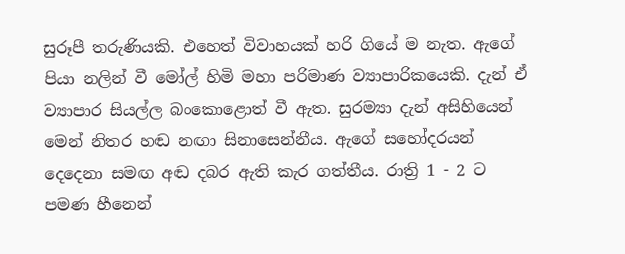සුරූපී තරුණියකි. එහෙත් විවාහයක් හරි ගියේ ම නැත. ඇගේ පියා නලින් වී මෝල් හිමි මහා පරිමාණ ව්‍යාපාරිකයෙකි. දැන් ඒ ව්‍යාපාර සියල්ල බංකොළොත් වී ඇත. සුරම්‍යා දැන් අසිහියෙන් මෙන් නිතර හඬ නඟා සිනාසෙන්නීය. ඇගේ සහෝදරයන් දෙදෙනා සමඟ අඬ දබර ඇති කැර ගත්තීය. රාත්‍රි 1 - 2 ට පමණ හීනෙන්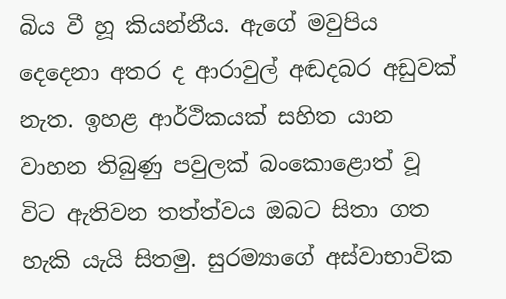බිය වී හූ කියන්නීය. ඇගේ මවුපිය දෙදෙනා අතර ද ආරාවුල් අඬදබර අඩුවක් නැත. ඉහළ ආර්ථිකයක් සහිත යාන වාහන තිබුණු පවුලක් බංකොළොත් වූ විට ඇතිවන තත්ත්වය ඔබට සිතා ගත හැකි යැයි සිතමු. සුරම්‍යාගේ අස්වාභාවික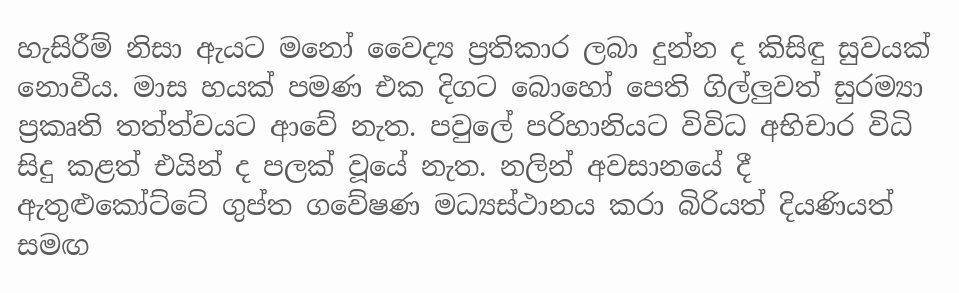හැසිරීම් නිසා ඇයට මනෝ වෛද්‍ය ප්‍රතිකාර ලබා දුන්න ද කිසිඳු සුවයක් නොවීය. මාස හයක් පමණ එක දිගට බොහෝ පෙති ගිල්ලුවත් සුරම්‍යා ප්‍රකෘති තත්ත්වයට ආවේ නැත. පවුලේ පරිහානියට විවිධ අභිචාර විධි සිදු කළත් එයින් ද පලක් වූයේ නැත. නලින් අවසානයේ දී ඇතුළුකෝට්ටේ ගුප්ත ගවේෂණ මධ්‍යස්ථානය කරා බිරියත් දියණියත් සමඟ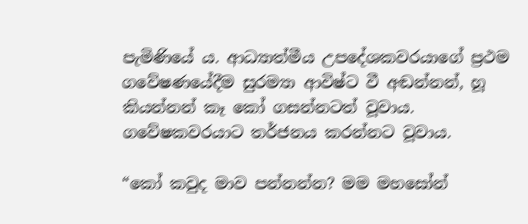පැමිණියේ ය. ආධ්‍යාත්මීය උපදේශකවරයාගේ ප්‍රථම ගවේෂණයේදීම සුරම්‍යා ආවිෂ්ට වී අඬන්නන්, හූ කියන්නන් කෑ කෝ ගසන්නටත් වූවාය. ගවේෂකවරයාට තර්ජනය කරන්නට වූවාය.

“කෝ කවුද මාව පන්නන්න? මම මහසෝන්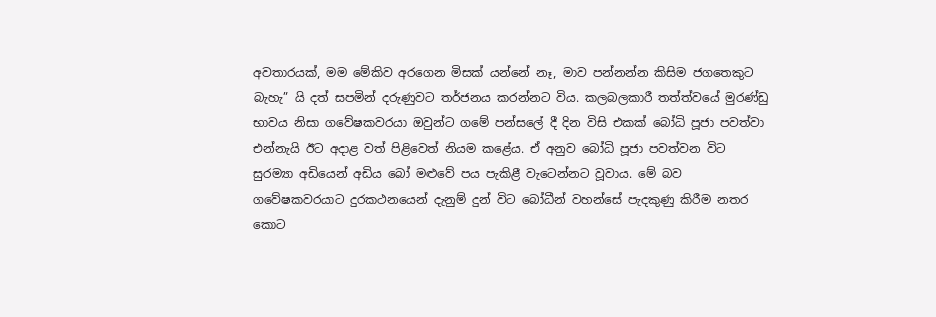අවතාරයක්, මම මේකිව අරගෙන මිසක් යන්නේ නෑ, මාව පන්නන්න කිසිම ජගතෙකුට බැහැ” යි දත් සපමින් දරුණුවට තර්ජනය කරන්නට විය. කලබලකාරී තත්ත්වයේ මුරණ්ඩු භාවය නිසා ගවේෂකවරයා ඔවුන්ට ගමේ පන්සලේ දී දින විසි එකක් බෝධි පූජා පවත්වා එන්නැයි ඊට අදාළ වත් පිළිවෙත් නියම කළේය. ඒ අනුව බෝධි පූජා පවත්වන විට සුරම්‍යා අඩියෙන් අඩිය බෝ මළුවේ පය පැකිළී වැටෙන්නට වූවාය. මේ බව ගවේෂකවරයාට දුරකථනයෙන් දැනුම් දුන් විට බෝධීන් වහන්සේ පැදකුණු කිරීම නතර කොට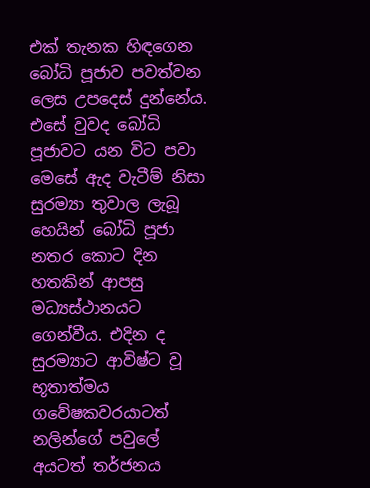එක් තැනක හිඳගෙන බෝධි පූජාව පවත්වන ලෙස උපදෙස් දුන්නේය. එසේ වුවද බෝධි පූජාවට යන විට පවා මෙසේ ඇද වැටීම් නිසා සුරම්‍යා තුවාල ලැබූ හෙයින් බෝධි පූජා නතර කොට දින හතකින් ආපසු මධ්‍යස්ථානයට ගෙන්වීය. එදින ද සුරම්‍යාට ආවිෂ්ට වූ භූතාත්මය ගවේෂකවරයාටත් නලින්ගේ පවුලේ අයටත් තර්ජනය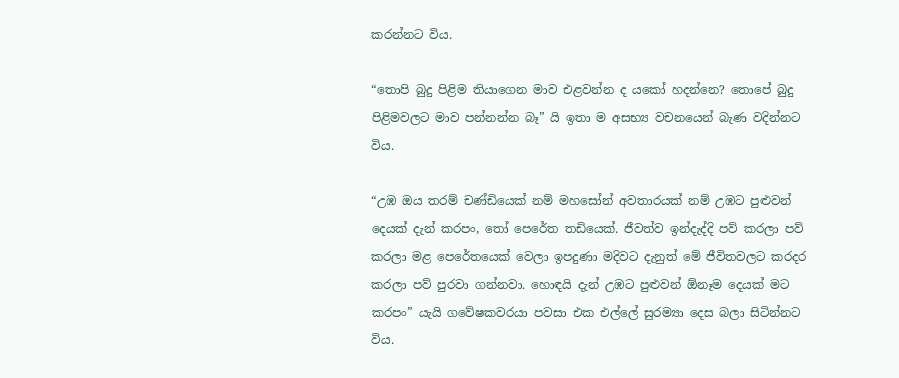කරන්නට විය.

“තොපි බුදු පිළිම තියාගෙන මාව එළවන්න ද යකෝ හදන්නෙ? තොපේ බුදු පිළිමවලට මාව පන්නන්න බෑ” යි ඉතා ම අසභ්‍ය වචනයෙන් බැණ වදින්නට විය.

“උඹ ඔය තරම් චණ්ඩියෙක් නම් මහසෝන් අවතාරයක් නම් උඹට පුළුවන් දෙයක් දැන් කරපං, තෝ පෙරේත තඩියෙක්. ජීවත්ව ඉන්දැද්දි පව් කරලා පව් කරලා මළ පෙරේතයෙක් වෙලා ඉපදු‍ණා මදිවට දැනුත් මේ ජීවිතවලට කරදර කරලා පව් පුරවා ගන්නවා. හොඳයි දැන් උඹට පුළුවන් ඕනෑම දෙයක් මට කරපං” යැයි ගවේෂකවරයා පවසා එක එල්ලේ සුරම්‍යා දෙස බලා සිටින්නට විය.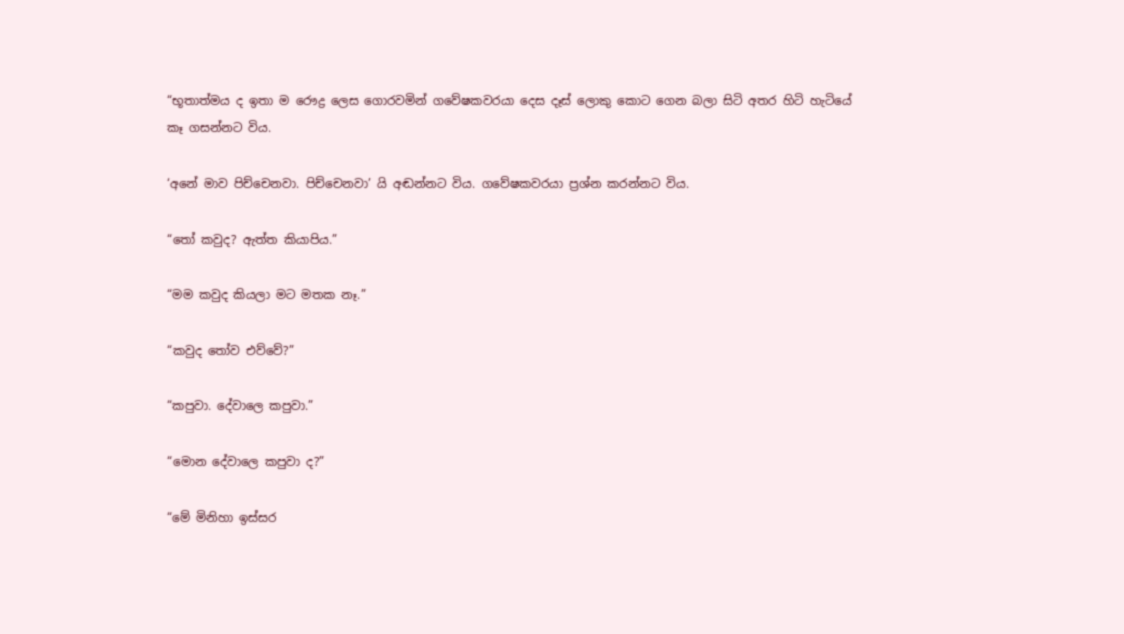“භූතාත්මය ද ඉතා ම රෞද්‍ර ලෙස ගොරවමින් ගවේෂකවරයා දෙස දෑස් ලොකු කොට ගෙන බලා සිටි අතර හිටි හැටියේ කෑ ගසන්නට විය.

‘අනේ මාව පිච්චෙනවා. පිච්චෙනවා’ යි අඬන්නට විය. ගවේෂකවරයා ප්‍රශ්න කරන්නට විය.

“තෝ කවුද? ඇත්ත කියාපිය.”

“මම කවුද කියලා මට මතක නෑ.”

“කවුද තෝව එව්වේ?”

“කපුවා. දේවාලෙ කපුවා.”

“මොන දේවාලෙ කපුවා ද?”

“මේ මිනිහා ඉස්සර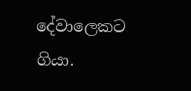දේවාලෙකට ගියා.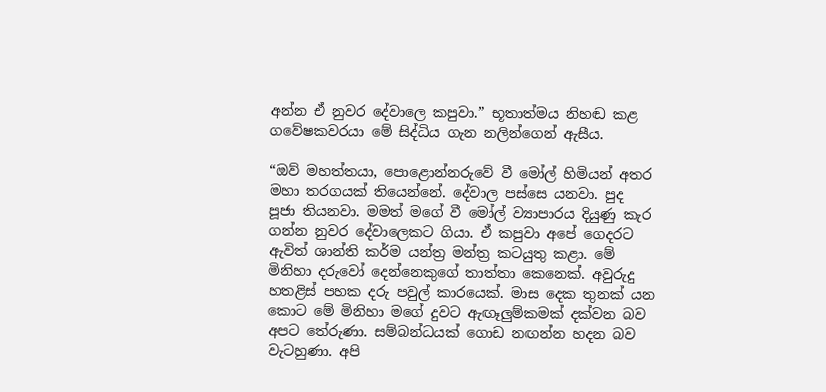අන්න ඒ නුවර දේවාලෙ කපුවා.” භූතාත්මය නිහඬ කළ ගවේෂකවරයා මේ සිද්ධිය ගැන නලින්ගෙන් ඇසීය.

“ඔව් මහත්තයා, පොළොන්නරුවේ වී මෝල් හිමියන් අතර මහා තරගයක් තියෙන්නේ. දේවාල පස්සෙ යනවා. පුද පූජා තියනවා. මමත් මගේ වී මෝල් ව්‍යාපාරය දියුණු කැර ගන්න නුවර දේවාලෙකට ගියා. ඒ කපුවා අපේ ගෙදරට ඇවිත් ශාන්ති කර්ම යන්ත්‍ර මන්ත්‍ර කටයුතු කළා. මේ මිනිහා දරුවෝ දෙ‍න්නෙකුගේ තාත්තා කෙනෙක්. අවුරුදු හතළිස් පහක දරු පවුල් කාරයෙක්. මාස දෙක තුනක් යන කොට මේ මිනිහා මගේ දුවට ඇඟෑලුම්කමක් දක්වන බව අපට තේරුණා. සම්බන්ධයක් ගොඩ නඟන්න හදන බව වැටහුණා. අපි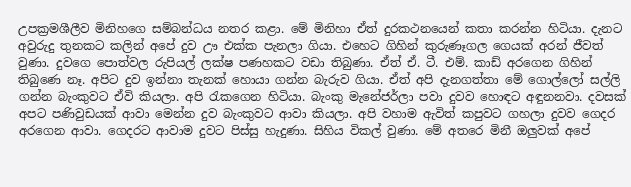උපක්‍රමශීලීව මිනිහගෙ සම්බන්ධය නතර කළා. මේ මිනිහා ඒත් දුරකථනයෙන් කතා කරන්න හිටියා. දැනට අවුරුදු තුනකට කලින් අපේ දුව ඌ එක්ක පැනලා ගියා. එහෙට ගිහින් කුරුණෑගල ගෙයක් අරන් ජීවත් වුණා. දුවගෙ පොත්වල රුපියල් ලක්ෂ පණහකට වඩා තිබුණා. ඒත් ඒ. ටී. එම්. කාඩ් අරගෙන ගිහින් තිබුණෙ නෑ. අපිට දුව ඉන්නා තැනක් හොයා ගන්න බැරුව ගියා. ඒත් අපි දැනගත්තා මේ ගොල්ලෝ සල්ලි ගන්න බැංකුවට ඒවි කියලා. අපි රැකගෙන හිටියා. බැංකු ම‍ැනේජර්ලා පවා දුවව හොඳට අඳුනනවා. දවසක් අපට පණිවුඩයක් ආවා මෙන්න දුව බැංකුවට ආවා කියලා. අපි වහාම ඇවිත් කපුවට ගහලා දුවව ගෙදර අරගෙන ආවා. ගෙදරට ආවාම දුවට පිස්සු හැදුණා. සිහිය විකල් වුණා. මේ අතරෙ මිනී ඔලුවක් අපේ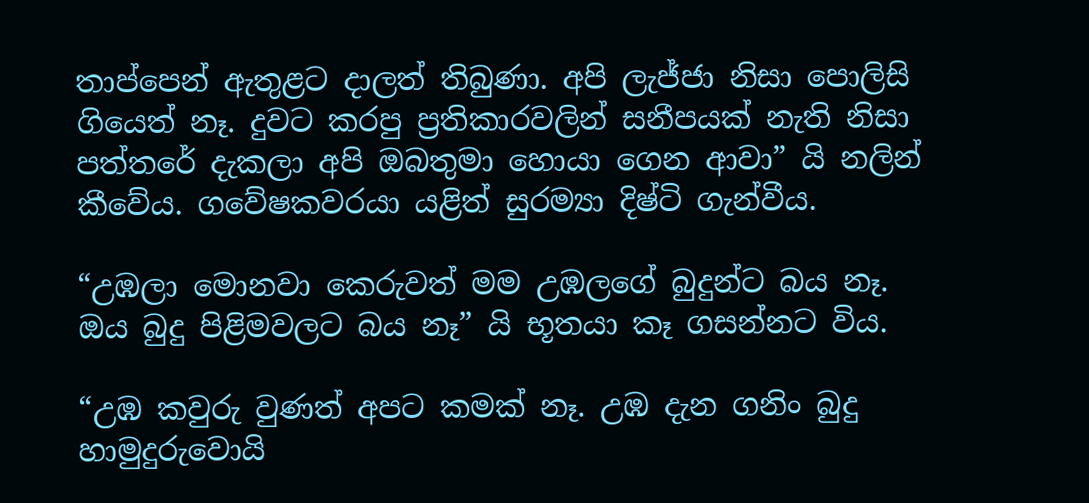තාප්පෙන් ඇතුළට දාලත් තිබුණා. අපි ලැජ්ජා නිසා පොලිසි ගියෙත් නෑ. දුවට කරපු ප්‍රතිකාරවලින් සනීපයක් නැති නිසා පත්තරේ දැකලා අපි ඔබතුමා ‍හොයා ගෙන ආවා” යි නලින් කීවේය. ගවේෂකවරයා යළිත් සුරම්‍යා දිෂ්ටි ගැන්වීය.

“උඹලා මොනවා කෙරුවත් මම උඹලගේ බුදුන්ට බය නෑ. ඔය බුදු පිළිමවලට බය නෑ” යි භූතයා කෑ ගසන්නට විය.

“උඹ කවුරු වුණත් අපට කමක් නෑ. උඹ දැන ගනිං බුදු හාමුදුරුවොයි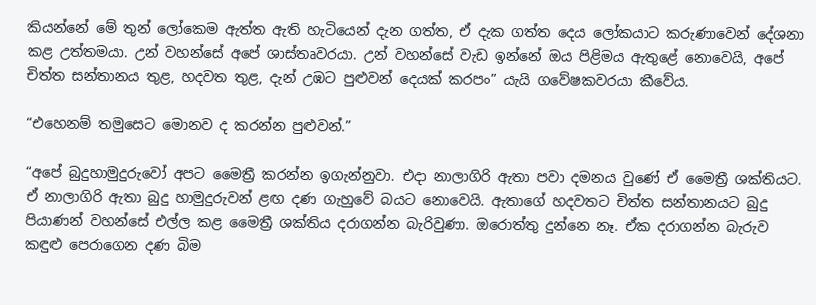කියන්නේ මේ තුන් ලෝකෙම ඇත්ත ඇති හැටියෙන් දැන ගත්ත, ඒ දැක ගත්ත දෙය ලෝකයාට කරුණාවෙන් දේශනා කළ උත්තමයා. උන් වහන්සේ අපේ ශාස්තෘවරයා. උන් වහන්සේ වැඩ ඉන්නේ ඔය පිළිමය ඇතුළේ නොවෙයි, අපේ චිත්ත සන්තානය තුළ, හදවත තුළ, දැන් උඹට පුළුවන් දෙයක් කරපං” යැයි ගවේෂකවරයා කීවේය.

“එහෙනම් තමුසෙට මොනව ද කරන්න පුළුවන්.”

“අපේ බුදුහාමුදුරුවෝ අපට මෛත්‍රී කරන්න ඉගැන්නුවා. එදා නාලාගිරි ඇතා පවා දමනය වුණේ ඒ මෛත්‍රී ශක්තියට. ඒ නාලාගිරි ඇතා බුදු හාමුදුරුවන් ළඟ දණ ගැහුවේ බයට නොවෙයි. ඇතාගේ හදවතට චිත්ත සන්තානයට බුදු පියාණන් වහන්සේ එල්ල කළ මෛත්‍රී ශක්තිය දරාගන්න බැරිවුණා. ඔරොත්තු දුන්නෙ නෑ. ඒක දරාගන්න බැරුව කඳුළු පෙරාගෙන දණ බිම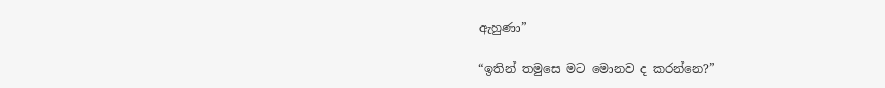ඇහුණා”

“ඉතින් තමුසෙ මට මොනව ද කරන්නෙ?”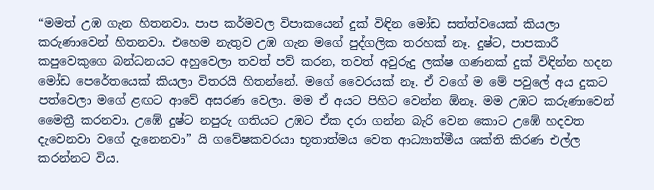“මමත් උඹ ගැන හිතනවා. පාප කර්මවල විපාකයෙන් දුක් විඳින මෝඩ සත්ත්වයෙක් කියලා කරුණාවෙන් හිතනවා. එහෙම නැතුව උඹ ගැන මගේ පුද්ගලික තරහක් නෑ. දුෂ්ට, පාපකාරී කපුවෙකුගෙ බන්ධනයට අහුවෙලා තවත් පව් කරන, තවත් අවුරුදු ලක්ෂ ගණනක් දුක් විඳින්න හදන මෝඩ පෙරේතයෙක් කියලා විතරයි හිතන්නේ. මගේ වෛරයක් නෑ. ඒ වගේ ම මේ පවුලේ අය දුකට පත්වෙලා මගේ ළඟට ආවේ අසරණ වෙලා. මම ඒ අයට පිහිට වෙන්න ඕනෑ. මම උඹට කරුණාවෙන් මෛත්‍රී කරනවා. උඹේ දුෂ්ට නපුරු ගතියට උඹට ඒක දරා ගන්න බැරි වෙන කොට උඹේ හදවත දැවෙනවා වගේ දැනෙනවා” යි ගවේෂකවරයා භූතාත්මය වෙත ආධ්‍යාත්මීය ශක්ති කිරණ එල්ල කරන්නට විය.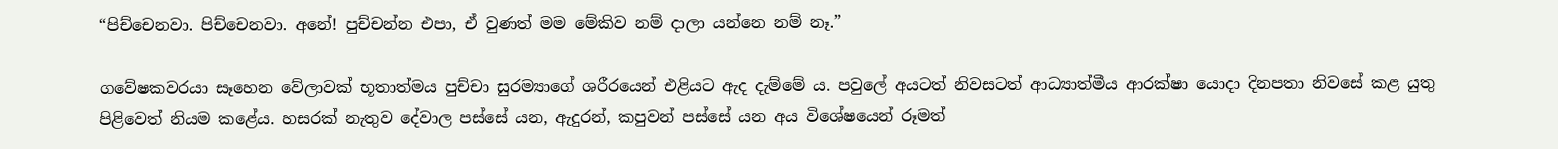“පිච්චෙනවා. පිච්චෙනවා. අනේ! පුච්චන්න එපා, ඒ වුණත් මම මේකිව නම් දාලා යන්නෙ නම් නෑ.”

ගවේෂකවරයා සෑහෙන වේලාවක් භූතාත්මය පුච්චා සුරම්‍යාගේ ශරීරයෙන් එළියට ඇද දැම්මේ ය. පවුලේ අයටත් නිවසටත් ආධ්‍යාත්මීය ආරක්ෂා යොදා දිනපතා නිවසේ කළ යුතු පිළිවෙත් නියම කළේය. හසරක් නැතුව දේවාල පස්සේ යන, ඇදුරන්, කපුවන් පස්සේ යන අය විශේෂයෙන් රූමත්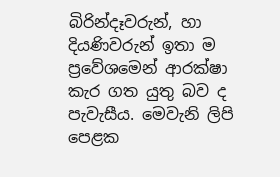බිරින්දෑවරුන්, හා දියණිවරුන් ඉතා ම ප්‍රවේශමෙන් ආරක්ෂා කැර ගත යුතු බව ද පැවැසීය. මෙවැනි ලිපි පෙළක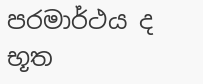පරමාර්ථය ද භූත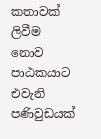කතාවක් ලිවීම නොව පාඨකයාට එවැනි පණිවුඩයක්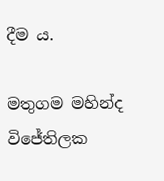දීම ය.

මතුගම මහින්ද විජේතිලක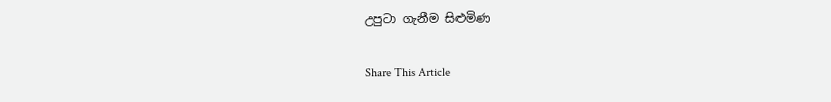උපුටා ගැනීම සිළුමිණ

Share This Article